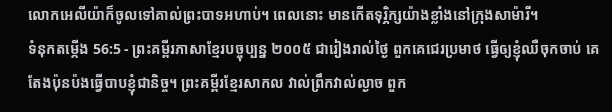លោកអេលីយ៉ាក៏ចូលទៅគាល់ព្រះបាទអហាប់។ ពេលនោះ មានកើតទុរ្ភិក្សយ៉ាងខ្លាំងនៅក្រុងសាម៉ារី។
ទំនុកតម្កើង 56:5 - ព្រះគម្ពីរភាសាខ្មែរបច្ចុប្បន្ន ២០០៥ ជារៀងរាល់ថ្ងៃ ពួកគេជេរប្រមាថ ធ្វើឲ្យខ្ញុំឈឺចុកចាប់ គេតែងប៉ុនប៉ងធ្វើបាបខ្ញុំជានិច្ច។ ព្រះគម្ពីរខ្មែរសាកល វាល់ព្រឹកវាល់ល្ងាច ពួក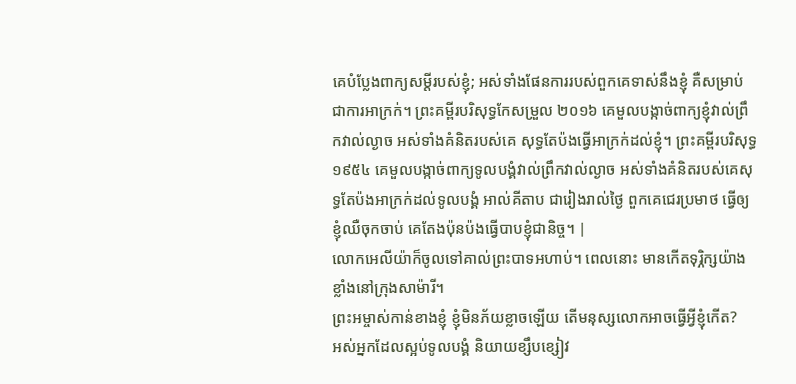គេបំប្លែងពាក្យសម្ដីរបស់ខ្ញុំ; អស់ទាំងផែនការរបស់ពួកគេទាស់នឹងខ្ញុំ គឺសម្រាប់ជាការអាក្រក់។ ព្រះគម្ពីរបរិសុទ្ធកែសម្រួល ២០១៦ គេមួលបង្កាច់ពាក្យខ្ញុំវាល់ព្រឹកវាល់ល្ងាច អស់ទាំងគំនិតរបស់គេ សុទ្ធតែប៉ងធ្វើអាក្រក់ដល់ខ្ញុំ។ ព្រះគម្ពីរបរិសុទ្ធ ១៩៥៤ គេមួលបង្កាច់ពាក្យទូលបង្គំវាល់ព្រឹកវាល់ល្ងាច អស់ទាំងគំនិតរបស់គេសុទ្ធតែប៉ងអាក្រក់ដល់ទូលបង្គំ អាល់គីតាប ជារៀងរាល់ថ្ងៃ ពួកគេជេរប្រមាថ ធ្វើឲ្យខ្ញុំឈឺចុកចាប់ គេតែងប៉ុនប៉ងធ្វើបាបខ្ញុំជានិច្ច។ |
លោកអេលីយ៉ាក៏ចូលទៅគាល់ព្រះបាទអហាប់។ ពេលនោះ មានកើតទុរ្ភិក្សយ៉ាងខ្លាំងនៅក្រុងសាម៉ារី។
ព្រះអម្ចាស់កាន់ខាងខ្ញុំ ខ្ញុំមិនភ័យខ្លាចឡើយ តើមនុស្សលោកអាចធ្វើអ្វីខ្ញុំកើត?
អស់អ្នកដែលស្អប់ទូលបង្គំ និយាយខ្សឹបខ្សៀវ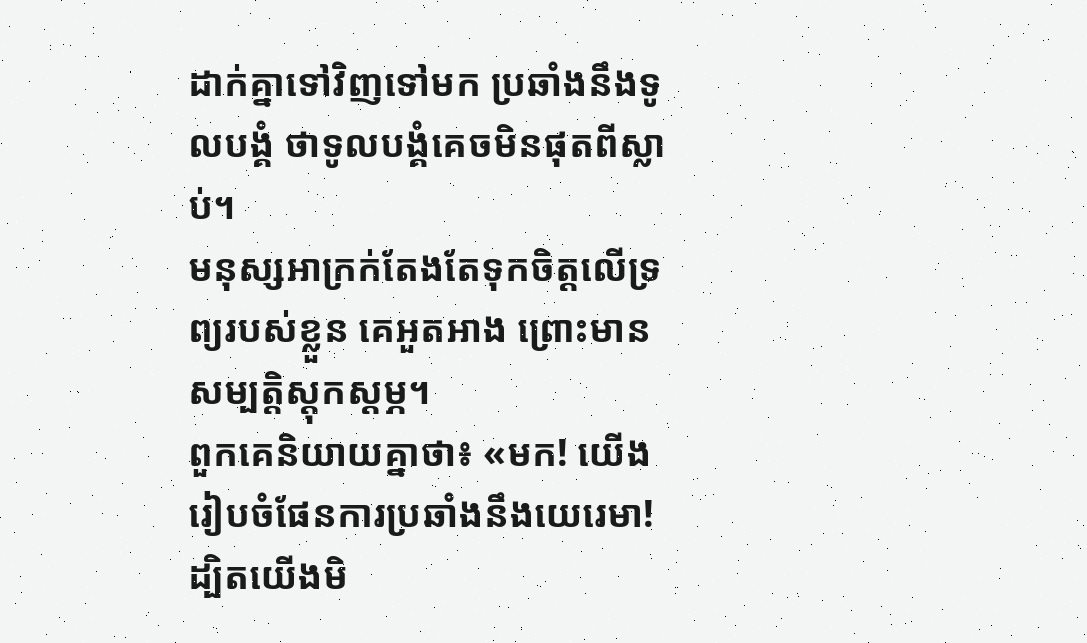ដាក់គ្នាទៅវិញទៅមក ប្រឆាំងនឹងទូលបង្គំ ថាទូលបង្គំគេចមិនផុតពីស្លាប់។
មនុស្សអាក្រក់តែងតែទុកចិត្តលើទ្រព្យរបស់ខ្លួន គេអួតអាង ព្រោះមានសម្បត្តិស្ដុកស្ដម្ភ។
ពួកគេនិយាយគ្នាថា៖ «មក! យើងរៀបចំផែនការប្រឆាំងនឹងយេរេមា! ដ្បិតយើងមិ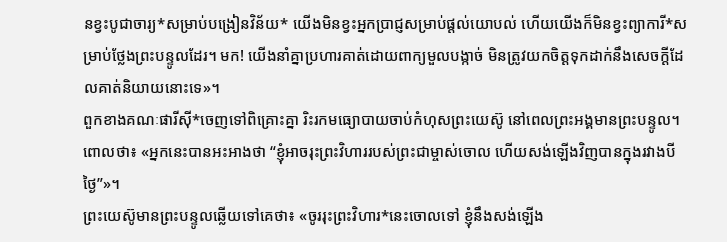នខ្វះបូជាចារ្យ*សម្រាប់បង្រៀនវិន័យ* យើងមិនខ្វះអ្នកប្រាជ្ញសម្រាប់ផ្ដល់យោបល់ ហើយយើងក៏មិនខ្វះព្យាការី*សម្រាប់ថ្លែងព្រះបន្ទូលដែរ។ មក! យើងនាំគ្នាប្រហារគាត់ដោយពាក្យមួលបង្កាច់ មិនត្រូវយកចិត្តទុកដាក់នឹងសេចក្ដីដែលគាត់និយាយនោះទេ»។
ពួកខាងគណៈផារីស៊ី*ចេញទៅពិគ្រោះគ្នា រិះរកមធ្យោបាយចាប់កំហុសព្រះយេស៊ូ នៅពេលព្រះអង្គមានព្រះបន្ទូល។
ពោលថា៖ «អ្នកនេះបានអះអាងថា “ខ្ញុំអាចរុះព្រះវិហាររបស់ព្រះជាម្ចាស់ចោល ហើយសង់ឡើងវិញបានក្នុងរវាងបីថ្ងៃ”»។
ព្រះយេស៊ូមានព្រះបន្ទូលឆ្លើយទៅគេថា៖ «ចូររុះព្រះវិហារ*នេះចោលទៅ ខ្ញុំនឹងសង់ឡើង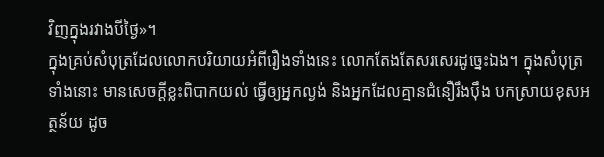វិញក្នុងរវាងបីថ្ងៃ»។
ក្នុងគ្រប់សំបុត្រដែលលោកបរិយាយអំពីរឿងទាំងនេះ លោកតែងតែសរសេរដូច្នេះឯង។ ក្នុងសំបុត្រទាំងនោះ មានសេចក្ដីខ្លះពិបាកយល់ ធ្វើឲ្យអ្នកល្ងង់ និងអ្នកដែលគ្មានជំនឿរឹងប៉ឹង បកស្រាយខុសអត្ថន័យ ដូច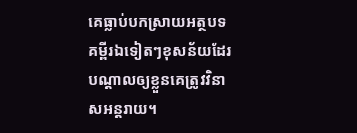គេធ្លាប់បកស្រាយអត្ថបទគម្ពីរឯទៀតៗខុសន័យដែរ បណ្ដាលឲ្យខ្លួនគេត្រូវវិនាសអន្តរាយ។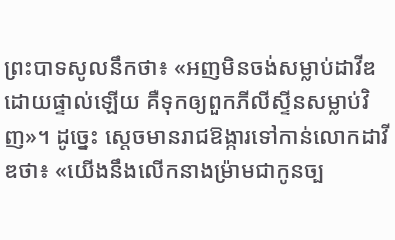ព្រះបាទសូលនឹកថា៖ «អញមិនចង់សម្លាប់ដាវីឌដោយផ្ទាល់ឡើយ គឺទុកឲ្យពួកភីលីស្ទីនសម្លាប់វិញ»។ ដូច្នេះ ស្ដេចមានរាជឱង្ការទៅកាន់លោកដាវីឌថា៖ «យើងនឹងលើកនាងម៉្រាមជាកូនច្ប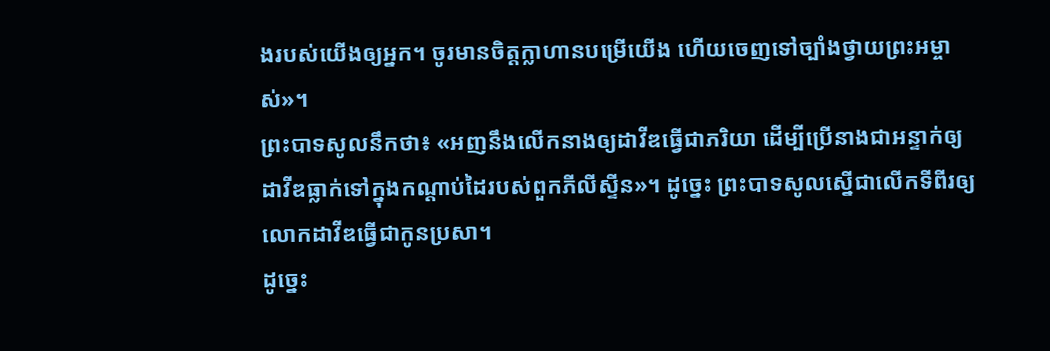ងរបស់យើងឲ្យអ្នក។ ចូរមានចិត្តក្លាហានបម្រើយើង ហើយចេញទៅច្បាំងថ្វាយព្រះអម្ចាស់»។
ព្រះបាទសូលនឹកថា៖ «អញនឹងលើកនាងឲ្យដាវីឌធ្វើជាភរិយា ដើម្បីប្រើនាងជាអន្ទាក់ឲ្យដាវីឌធ្លាក់ទៅក្នុងកណ្ដាប់ដៃរបស់ពួកភីលីស្ទីន»។ ដូច្នេះ ព្រះបាទសូលស្នើជាលើកទីពីរឲ្យលោកដាវីឌធ្វើជាកូនប្រសា។
ដូច្នេះ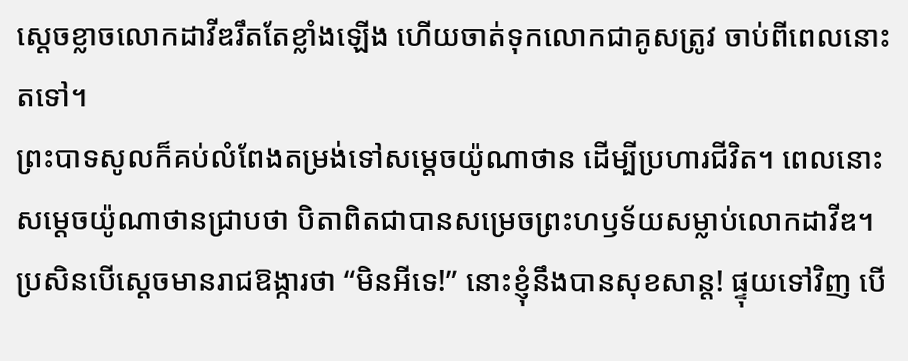ស្ដេចខ្លាចលោកដាវីឌរឹតតែខ្លាំងឡើង ហើយចាត់ទុកលោកជាគូសត្រូវ ចាប់ពីពេលនោះតទៅ។
ព្រះបាទសូលក៏គប់លំពែងតម្រង់ទៅសម្ដេចយ៉ូណាថាន ដើម្បីប្រហារជីវិត។ ពេលនោះ សម្ដេចយ៉ូណាថានជ្រាបថា បិតាពិតជាបានសម្រេចព្រះហឫទ័យសម្លាប់លោកដាវីឌ។
ប្រសិនបើស្ដេចមានរាជឱង្ការថា “មិនអីទេ!” នោះខ្ញុំនឹងបានសុខសាន្ត! ផ្ទុយទៅវិញ បើ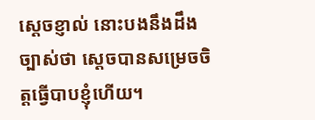ស្ដេចខ្ញាល់ នោះបងនឹងដឹងច្បាស់ថា ស្ដេចបានសម្រេចចិត្តធ្វើបាបខ្ញុំហើយ។